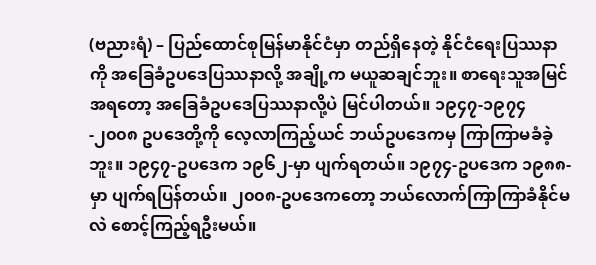(ဗညားရံ) – ပြည်ထောင်စုမြန်မာနိုင်ငံမှာ တည်ရှိနေတဲ့ နိုင်ငံရေးပြဿနာကို အခြေခံဥပဒေပြဿနာလို့ အချို့က မယူဆချင်ဘူး။ စာရေးသူအမြင်အရတော့ အခြေခံဥပဒေပြဿနာလို့ပဲ မြင်ပါတယ်။ ၁၉၄၇-၁၉၇၄-၂၀၀၈ ဥပဒေတို့ကို လေ့လာကြည့်ယင် ဘယ်ဥပဒေကမှ ကြာကြာမခံခဲ့ဘူး။ ၁၉၄၇-ဥပဒေက ၁၉၆၂-မှာ ပျက်ရတယ်။ ၁၉၇၄-ဥပဒေက ၁၉၈၈-မှာ ပျက်ရပြန်တယ်။ ၂၀၀၈-ဥပဒေကတော့ ဘယ်လောက်ကြာကြာခံနိုင်မလဲ စောင့်ကြည့်ရဦးမယ်။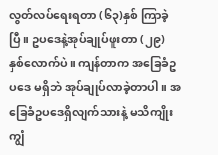လွတ်လပ်ရေးရတာ (၆၃)နှစ် ကြာခဲ့ပြီ။ ဥပဒေနဲ့အုပ်ချုပ်ဖူးတာ (၂၉) နှစ်လောက်ပဲ။ ကျန်တာက အခြေခံဥပဒေ မရှိဘဲ အုပ်ချုပ်လာခဲ့တာပါ။ အခြေခံဥပဒေရှိလျက်သားနဲ့ မသိကျိုးကျွံ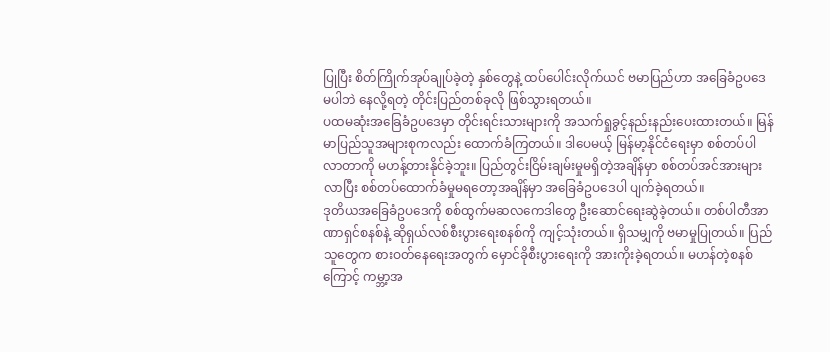ပြုပြီး စိတ်ကြိုက်အုပ်ချုပ်ခဲ့တဲ့ နှစ်တွေနဲ့ ထပ်ပေါင်းလိုက်ယင် ဗမာပြည်ဟာ အခြေခံဥပဒေ မပါဘဲ နေလို့ရတဲ့ တိုင်းပြည်တစ်ခုလို ဖြစ်သွားရတယ်။
ပထမဆုံးအခြေခံဥပဒေမှာ တိုင်းရင်းသားများကို အသက်ရှုခွင့်နည်းနည်းပေးထားတယ်။ မြန်မာပြည်သူအများစုကလည်း ထောက်ခံကြတယ်။ ဒါပေမယ့် မြန်မာ့နိုင်ငံရေးမှာ စစ်တပ်ပါလာတာကို မဟန့်တားနိုင်ခဲ့ဘူး။ ပြည်တွင်းငြိမ်းချမ်းမှုမရှိတဲ့အချိန်မှာ စစ်တပ်အင်အားများလာပြီး စစ်တပ်ထောက်ခံမှုမရတော့အချိန်မှာ အခြေခံဥပဒေပါ ပျက်ခဲ့ရတယ်။
ဒုတိယအခြေခံဥပဒေကို စစ်ထွက်မဆလကေဒါတွေ ဦးဆောင်ရေးဆွဲခဲ့တယ်။ တစ်ပါတီအာဏာရှင်စနစ်နဲ့ ဆိုရှယ်လစ်စီးပွားရေးစနစ်ကို ကျင့်သုံးတယ်။ ရှိသမျှကို ဗမာမှုပြုတယ်။ ပြည်သူတွေက စားဝတ်နေရေးအတွက် မှောင်ခိုစီးပွားရေးကို အားကိုးခဲ့ရတယ်။ မဟန်တဲ့စနစ်ကြောင့် ကမ္ဘာ့အ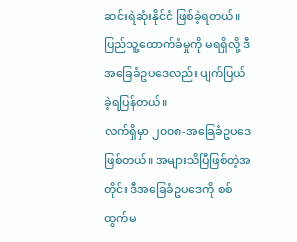ဆင်းရဲဆုံးနိုင်ငံ ဖြစ်ခဲ့ရတယ်။ ပြည်သူ့ထောက်ခံမှုကို မရရှိလို့ ဒီအခြေခံဥပဒေလည်း ပျက်ပြယ်ခဲ့ရပြန်တယ်။
လက်ရှိမှာ ၂၀၀၈-အခြေခံဥပဒေ ဖြစ်တယ်။ အများသိပြီဖြစ်တဲ့အတိုင်း ဒီအခြေခံဥပဒေကို စစ်ထွက်မ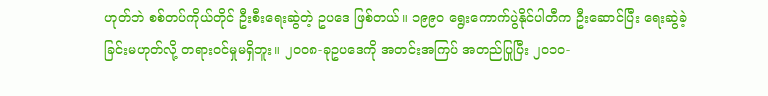ဟုတ်ဘဲ စစ်တပ်ကိုယ်တိုင် ဦးစီးရေးဆွဲတဲ့ ဥပဒေ ဖြစ်တယ်။ ၁၉၉၀ ရွေးကောက်ပွဲနိုင်ပါတီက ဦးဆောင်ပြီး ရေးဆွဲခဲ့ခြင်းမဟုတ်လို့ တရားဝင်မှုမရှိဘူး။ ၂၀၀၈-ခုဥပဒေကို အတင်းအကြပ် အတည်ပြုပြီး ၂၀၁၀-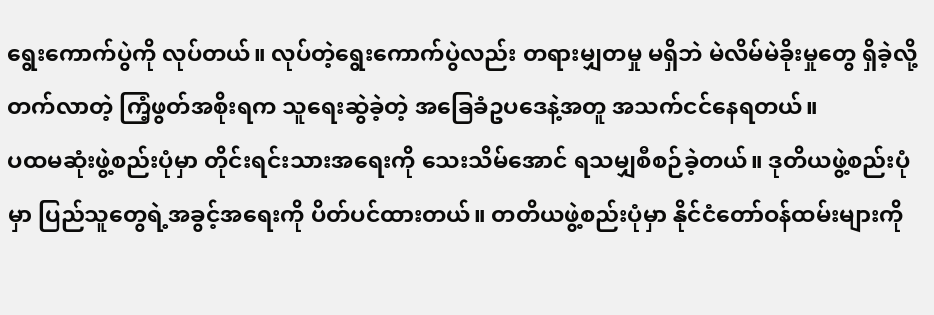ရွေးကောက်ပွဲကို လုပ်တယ်။ လုပ်တဲ့ရွေးကောက်ပွဲလည်း တရားမျှတမှု မရှိဘဲ မဲလိမ်မဲခိုးမှုတွေ ရှိခဲ့လို့ တက်လာတဲ့ ကြံ့ဖွတ်အစိုးရက သူရေးဆွဲခဲ့တဲ့ အခြေခံဥပဒေနဲ့အတူ အသက်ငင်နေရတယ်။
ပထမဆုံးဖွဲ့စည်းပုံမှာ တိုင်းရင်းသားအရေးကို သေးသိမ်အောင် ရသမျှစီစဉ်ခဲ့တယ်။ ဒုတိယဖွဲ့စည်းပုံမှာ ပြည်သူတွေရဲ့အခွင့်အရေးကို ပိတ်ပင်ထားတယ်။ တတိယဖွဲ့စည်းပုံမှာ နိုင်ငံတော်ဝန်ထမ်းများကို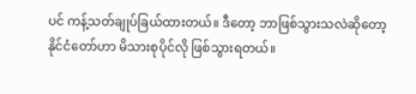ပင် ကန့်သတ်ချုပ်ခြယ်ထားတယ်။ ဒီတော့ ဘာဖြစ်သွားသလဲဆိုတော့ နိုင်ငံတော်ဟာ မိသားစုပိုင်လို ဖြစ်သွားရတယ်။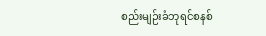စည်းမျဉ်းခံဘုရင်စနစ်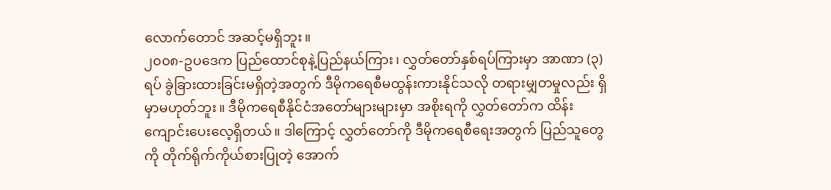လောက်တောင် အဆင့်မရှိဘူး။
၂၀၀၈-ဥပဒေက ပြည်ထောင်စုနဲ့ပြည်နယ်ကြား၊ လွှတ်တော်နှစ်ရပ်ကြားမှာ အာဏာ (၃) ရပ် ခွဲခြားထားခြင်းမရှိတဲ့အတွက် ဒီမိုကရေစီမထွန်းကားနိုင်သလို တရားမျှတမှုလည်း ရှိမှာမဟုတ်ဘူး။ ဒီမိုကရေစီနိုင်ငံအတော်များများမှာ အစိုးရကို လွှတ်တော်က ထိန်းကျောင်းပေးလေ့ရှိတယ်။ ဒါကြောင့် လွှတ်တော်ကို ဒီမိုကရေစီရေးအတွက် ပြည်သူတွေကို တိုက်ရိုက်ကိုယ်စားပြုတဲ့ အောက်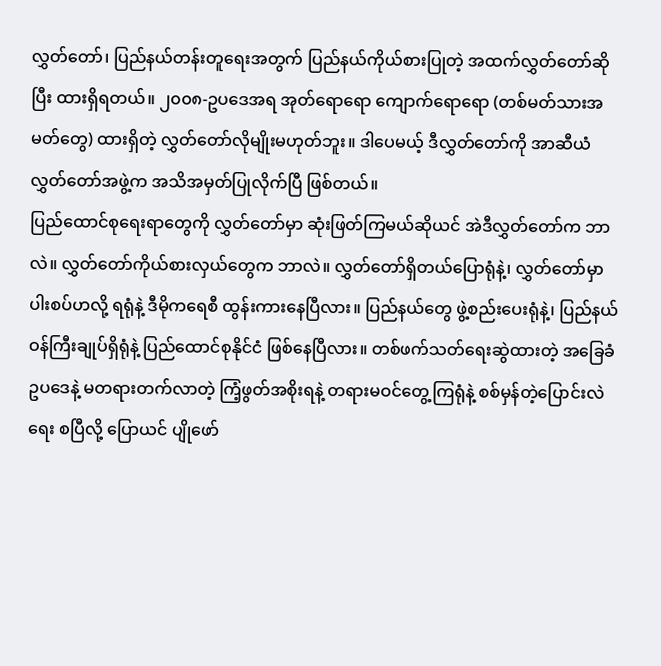လွှတ်တော်၊ ပြည်နယ်တန်းတူရေးအတွက် ပြည်နယ်ကိုယ်စားပြုတဲ့ အထက်လွှတ်တော်ဆိုပြီး ထားရှိရတယ်။ ၂၀၀၈-ဥပဒေအရ အုတ်ရောရော ကျောက်ရောရော (တစ်မတ်သားအမတ်တွေ) ထားရှိတဲ့ လွှတ်တော်လိုမျိုးမဟုတ်ဘူး။ ဒါပေမယ့် ဒီလွှတ်တော်ကို အာဆီယံလွှတ်တော်အဖွဲ့က အသိအမှတ်ပြုလိုက်ပြီ ဖြစ်တယ်။
ပြည်ထောင်စုရေးရာတွေကို လွှတ်တော်မှာ ဆုံးဖြတ်ကြမယ်ဆိုယင် အဲဒီလွှတ်တော်က ဘာလဲ။ လွှတ်တော်ကိုယ်စားလှယ်တွေက ဘာလဲ။ လွှတ်တော်ရှိတယ်ပြောရုံနဲ့၊ လွှတ်တော်မှာ ပါးစပ်ဟလို့ ရရုံနဲ့ ဒီမိုကရေစီ ထွန်းကားနေပြီလား။ ပြည်နယ်တွေ ဖွဲ့စည်းပေးရုံနဲ့၊ ပြည်နယ်ဝန်ကြီးချုပ်ရှိရုံနဲ့ ပြည်ထောင်စုနိုင်ငံ ဖြစ်နေပြီလား။ တစ်ဖက်သတ်ရေးဆွဲထားတဲ့ အခြေခံဥပဒေနဲ့ မတရားတက်လာတဲ့ ကြံ့ဖွတ်အစိုးရနဲ့ တရားမဝင်တွေ့ကြရုံနဲ့ စစ်မှန်တဲ့ပြောင်းလဲရေး စပြီလို့ ပြောယင် ပျိုဖော်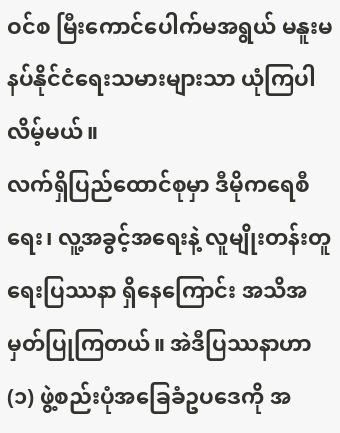ဝင်စ မြီးကောင်ပေါက်မအရွယ် မနူးမနပ်နိုင်ငံရေးသမားများသာ ယုံကြပါလိမ့်မယ်။
လက်ရှိပြည်ထောင်စုမှာ ဒီမိုကရေစီရေး၊ လူ့အခွင့်အရေးနဲ့ လူမျိုးတန်းတူရေးပြဿနာ ရှိနေကြောင်း အသိအမှတ်ပြုကြတယ်။ အဲဒီပြဿနာဟာ (၁) ဖွဲ့စည်းပုံအခြေခံဥပဒေကို အ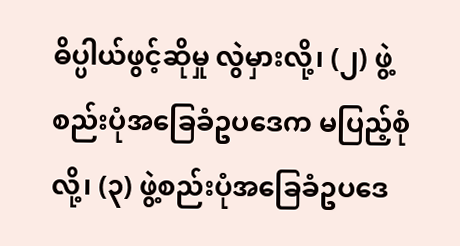ဓိပ္ပါယ်ဖွင့်ဆိုမှု လွဲမှားလို့၊ (၂) ဖွဲ့စည်းပုံအခြေခံဥပဒေက မပြည့်စုံလို့၊ (၃) ဖွဲ့စည်းပုံအခြေခံဥပဒေ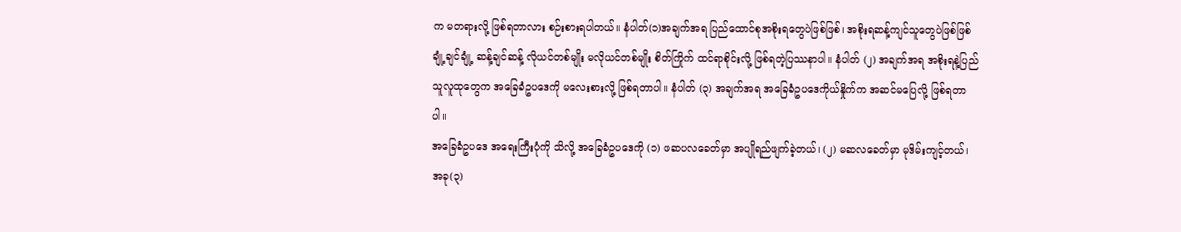က မတရားလို့ ဖြစ်ရတာလား စဉ်းစားရပါတယ်။ နံပါတ်(၁)အချက်အရ ပြည်ထောင်စုအစိုးရတွေပဲဖြစ်ဖြစ်၊ အစိုးရဆန့်ကျင်သူတွေပဲဖြစ်ဖြစ် ချုံ့ချင်ချုံ့ ဆန့်ချင်ဆန့် လိုယင်တစ်မျိုး မလိုယင်တစ်မျိုး စိတ်ကြိုက် ထင်ရာစိုင်းလို့ ဖြစ်ရတဲ့ပြဿနာပါ။ နံပါတ် (၂) အချက်အရ အစိုးရနဲ့ပြည်သူလူထုတွေက အခြေခံဥပဒေကို မလေးစားလို့ ဖြစ်ရတာပါ။ နံပါတ် (၃) အချက်အရ အခြေခံဥပဒေကိုယ်နှိုက်က အဆင်မပြေလို့ ဖြစ်ရတာပါ။
အခြေခံဥပဒေ အရေးကြီးပုံကို သိလို့ အခြေခံဥပဒေကို (၁) ဖဆပလခေတ်မှာ အပျိုရည်ဖျက်ခဲ့တယ်၊ (၂) မဆလခေတ်မှာ မုဒိမ်းကျင့်တယ်၊ အခု(၃)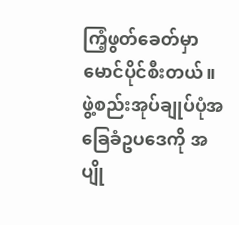ကြံ့ဖွတ်ခေတ်မှာ မောင်ပိုင်စီးတယ်။
ဖွဲ့စည်းအုပ်ချုပ်ပုံအခြေခံဥပဒေကို အပျို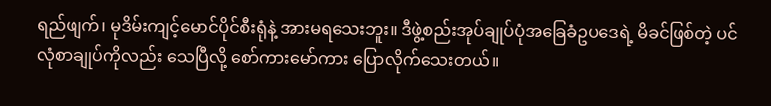ရည်ဖျက်၊ မုဒိမ်းကျင့်မောင်ပိုင်စီးရုံနဲ့ အားမရသေးဘူး။ ဒီဖွဲ့စည်းအုပ်ချုပ်ပုံအခြေခံဥပဒေရဲ့ မိခင်ဖြစ်တဲ့ ပင်လုံစာချုပ်ကိုလည်း သေပြီလို့ စော်ကားမော်ကား ပြောလိုက်သေးတယ်။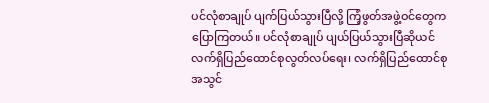ပင်လုံစာချုပ် ပျက်ပြယ်သွားပြီလို့ ကြံ့ဖွတ်အဖွဲ့ဝင်တွေက ပြောကြတယ်။ ပင်လုံစာချုပ် ပျယ်ပြယ်သွားပြီဆိုယင် လက်ရှိပြည်ထောင်စုလွတ်လပ်ရေး၊ လက်ရှိပြည်ထောင်စုအသွင်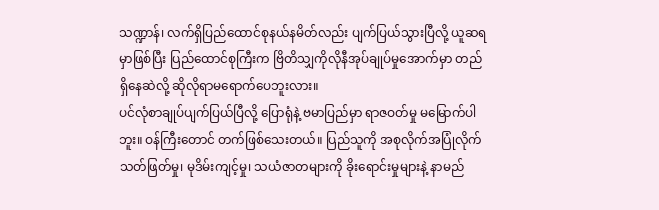သဏ္ဍာန်၊ လက်ရှိပြည်ထောင်စုနယ်နမိတ်လည်း ပျက်ပြယ်သွားပြီလို့ ယူဆရမှာဖြစ်ပြီး ပြည်ထောင်စုကြီးက ဗြိတိသျှကိုလိုနီအုပ်ချုပ်မှုအောက်မှာ တည်ရှိနေဆဲလို့ ဆိုလိုရာမရောက်ပေဘူးလား။
ပင်လုံစာချုပ်ပျက်ပြယ်ပြီလို့ ပြောရုံနဲ့ ဗမာပြည်မှာ ရာဇဝတ်မှု မမြောက်ပါဘူး။ ဝန်ကြီးတောင် တက်ဖြစ်သေးတယ်။ ပြည်သူကို အစုလိုက်အပြုံလိုက် သတ်ဖြတ်မှု၊ မုဒိမ်းကျင့်မှု၊ သယံဇာတများကို ခိုးရောင်းမှုများနဲ့ နာမည်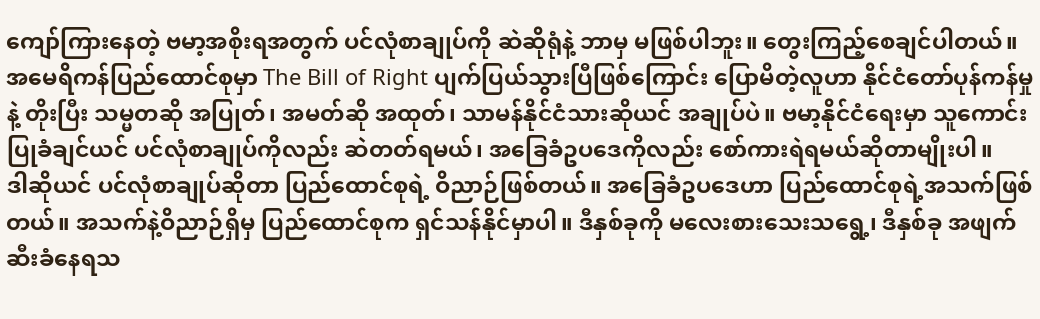ကျော်ကြားနေတဲ့ ဗမာ့အစိုးရအတွက် ပင်လုံစာချုပ်ကို ဆဲဆိုရုံနဲ့ ဘာမှ မဖြစ်ပါဘူး။ တွေးကြည့်စေချင်ပါတယ်။ အမေရိကန်ပြည်ထောင်စုမှာ The Bill of Right ပျက်ပြယ်သွားပြီဖြစ်ကြောင်း ပြောမိတဲ့လူဟာ နိုင်ငံတော်ပုန်ကန်မှုနဲ့ တိုးပြီး သမ္မတဆို အပြုတ်၊ အမတ်ဆို အထုတ်၊ သာမန်နိုင်ငံသားဆိုယင် အချုပ်ပဲ။ ဗမာ့နိုင်ငံရေးမှာ သူကောင်းပြုခံချင်ယင် ပင်လုံစာချုပ်ကိုလည်း ဆဲတတ်ရမယ်၊ အခြေခံဥပဒေကိုလည်း စော်ကားရဲရမယ်ဆိုတာမျိုးပါ။
ဒါဆိုယင် ပင်လုံစာချုပ်ဆိုတာ ပြည်ထောင်စုရဲ့ ဝိညာဉ်ဖြစ်တယ်။ အခြေခံဥပဒေဟာ ပြည်ထောင်စုရဲ့အသက်ဖြစ်တယ်။ အသက်နဲ့ဝိညာဉ်ရှိမှ ပြည်ထောင်စုက ရှင်သန်နိုင်မှာပါ။ ဒီနှစ်ခုကို မလေးစားသေးသရွေ့၊ ဒီနှစ်ခု အဖျက်ဆီးခံနေရသ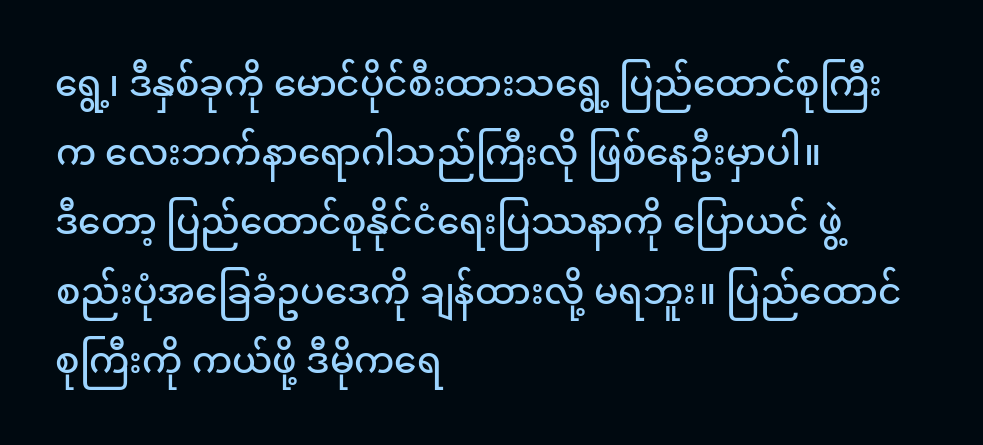ရွေ့၊ ဒီနှစ်ခုကို မောင်ပိုင်စီးထားသရွေ့ ပြည်ထောင်စုကြီးက လေးဘက်နာရောဂါသည်ကြီးလို ဖြစ်နေဦးမှာပါ။
ဒီတော့ ပြည်ထောင်စုနိုင်ငံရေးပြဿနာကို ပြောယင် ဖွဲ့စည်းပုံအခြေခံဥပဒေကို ချန်ထားလို့ မရဘူး။ ပြည်ထောင်စုကြီးကို ကယ်ဖို့ ဒီမိုကရေ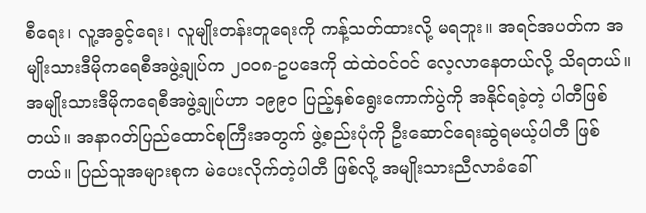စီရေး၊ လူ့အခွင့်ရေး၊ လူမျိုးတန်းတူရေးကို ကန့်သတ်ထားလို့ မရဘူး။ အရင်အပတ်က အမျိုးသားဒီမိုကရေစီအဖွဲ့ချုပ်က ၂၀၀၈-ဥပဒေကို ထဲထဲဝင်ဝင် လေ့လာနေတယ်လို့ သိရတယ်။ အမျိုးသားဒီမိုကရေစီအဖွဲ့ချုပ်ဟာ ၁၉၉၀ ပြည့်နှစ်ရွေးကောက်ပွဲကို အနိုင်ရခဲ့တဲ့ ပါတီဖြစ်တယ်။ အနာဂတ်ပြည်ထောင်စုကြီးအတွက် ဖွဲ့စည်းပုံကို ဦးဆောင်ရေးဆွဲရမယ့်ပါတီ ဖြစ်တယ်။ ပြည်သူအများစုက မဲပေးလိုက်တဲ့ပါတီ ဖြစ်လို့ အမျိုးသားညီလာခံခေါ်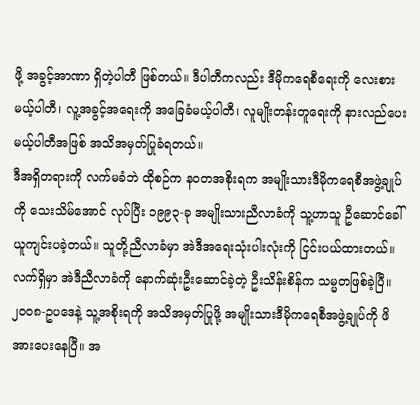ဖို့ အခွင့်အာဏာ ရှိတဲ့ပါတီ ဖြစ်တယ်။ ဒီပါတီကလည်း ဒီမိုကရေစီရေးကို လေးစားမယ့်ပါတီ၊ လူ့အခွင့်အရေးကို အခြေခံမယ့်ပါတီ၊ လူမျိုးတန်းတူရေးကို နားလည်ပေးမယ့်ပါတီအဖြစ် အသိအမှတ်ပြုခံရတယ်။
ဒီအရှိတရားကို လက်မခံဘဲ ထိုစဉ်က နဝတအစိုးရက အမျိုးသားဒီမိုကရေစီအဖွဲ့ချုပ်ကို သေးသိမ်အောင် လုပ်ပြီး ၁၉၉၃-ခု အမျိုးသားညီလာခံကို သူ့ဟာသူ ဦဆောင်ခေါ်ယူကျင်းပခဲ့တယ်။ သူတို့ညီလာခံမှာ အဲဒီအရေးသုံးပါးလုံးကို ငြင်းပယ်ထားတယ်။ လက်ရှိမှာ အဲဒီညီလာခံကို နောက်ဆုံးဦးဆောင်ခဲ့တဲ့ ဦးသိန်းစိန်က သမ္မတဖြစ်ခဲ့ပြီ။ ၂၀၀၈-ဥပဒေနဲ့ သူ့အစိုးရကို အသိအမှတ်ပြုဖို့ အမျိုးသားဒီမိုကရေစီအဖွဲ့ချုပ်ကို ဖိအားပေးနေပြီ။ အ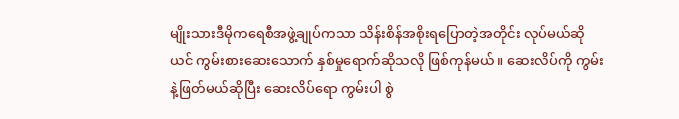မျိုးသားဒီမိုကရေစီအဖွဲ့ချုပ်ကသာ သိန်းစိန်အစိုးရပြောတဲ့အတိုင်း လုပ်မယ်ဆိုယင် ကွမ်းစားဆေးသောက် နှစ်မှုရောက်ဆိုသလို ဖြစ်ကုန်မယ်။ ဆေးလိပ်ကို ကွမ်းနဲ့ဖြတ်မယ်ဆိုပြီး ဆေးလိပ်ရော ကွမ်းပါ စွဲ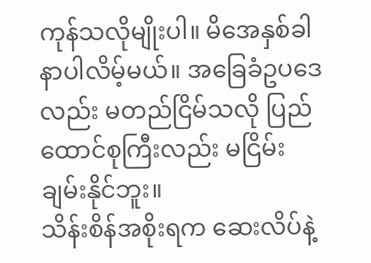ကုန်သလိုမျိုးပါ။ မိအေနှစ်ခါနာပါလိမ့်မယ်။ အခြေခံဥပဒေလည်း မတည်ငြိမ်သလို ပြည်ထောင်စုကြီးလည်း မငြိမ်းချမ်းနိုင်ဘူး။
သိန်းစိန်အစိုးရက ဆေးလိပ်နဲ့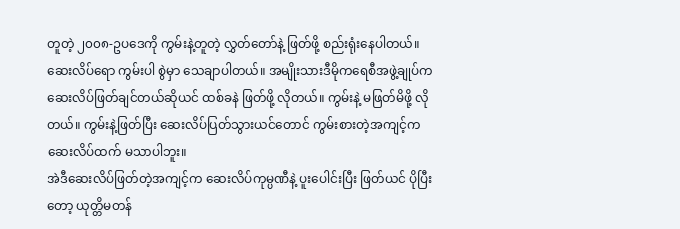တူတဲ့ ၂၀၀၈-ဥပဒေကို ကွမ်းနဲ့တူတဲ့ လွှတ်တော်နဲ့ ဖြတ်ဖို့ စည်းရုံးနေပါတယ်။ ဆေးလိပ်ရော ကွမ်းပါ စွဲမှာ သေချာပါတယ်။ အမျိုးသားဒီမိုကရေစီအဖွဲ့ချုပ်က ဆေးလိပ်ဖြတ်ချင်တယ်ဆိုယင် ထစ်ခနဲ ဖြတ်ဖို့ လိုတယ်။ ကွမ်းနဲ့ မဖြတ်မိဖို့ လိုတယ်။ ကွမ်းနဲ့ဖြတ်ပြီး ဆေးလိပ်ပြတ်သွားယင်တောင် ကွမ်းစားတဲ့အကျင့်က ဆေးလိပ်ထက် မသာပါဘူး။
အဲဒီဆေးလိပ်ဖြတ်တဲ့အကျင့်က ဆေးလိပ်ကုမ္ပဏီနဲ့ ပူးပေါင်းပြီး ဖြတ်ယင် ပိုပြီးတော့ ယုတ္တိမတန်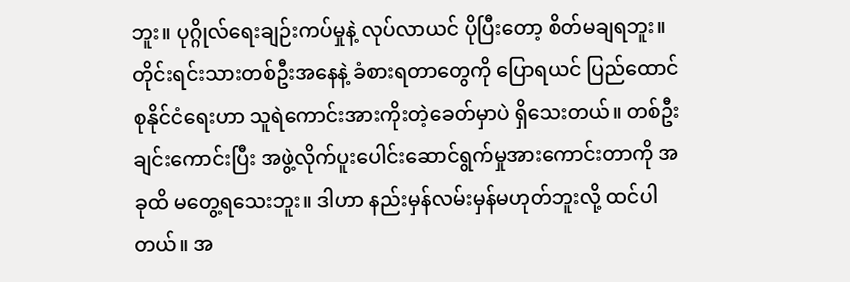ဘူး။ ပုဂ္ဂိုလ်ရေးချဉ်းကပ်မှုနဲ့ လုပ်လာယင် ပိုပြီးတော့ စိတ်မချရဘူး။ တိုင်းရင်းသားတစ်ဦးအနေနဲ့ ခံစားရတာတွေကို ပြောရယင် ပြည်ထောင်စုနိုင်ငံရေးဟာ သူရဲကောင်းအားကိုးတဲ့ခေတ်မှာပဲ ရှိသေးတယ်။ တစ်ဦးချင်းကောင်းပြီး အဖွဲ့လိုက်ပူးပေါင်းဆောင်ရွက်မှုအားကောင်းတာကို အခုထိ မတွေ့ရသေးဘူး။ ဒါဟာ နည်းမှန်လမ်းမှန်မဟုတ်ဘူးလို့ ထင်ပါတယ်။ အ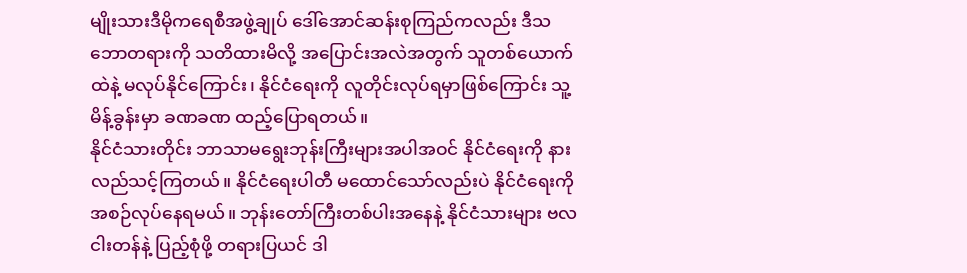မျိုးသားဒီမိုကရေစီအဖွဲ့ချုပ် ဒေါ်အောင်ဆန်းစုကြည်ကလည်း ဒီသဘောတရားကို သတိထားမိလို့ အပြောင်းအလဲအတွက် သူတစ်ယောက်ထဲနဲ့ မလုပ်နိုင်ကြောင်း၊ နိုင်ငံရေးကို လူတိုင်းလုပ်ရမှာဖြစ်ကြောင်း သူ့မိန့်ခွန်းမှာ ခဏခဏ ထည့်ပြောရတယ်။
နိုင်ငံသားတိုင်း ဘာသာမရွေးဘုန်းကြီးများအပါအဝင် နိုင်ငံရေးကို နားလည်သင့်ကြတယ်။ နိုင်ငံရေးပါတီ မထောင်သော်လည်းပဲ နိုင်ငံရေးကို အစဉ်လုပ်နေရမယ်။ ဘုန်းတော်ကြီးတစ်ပါးအနေနဲ့ နိုင်ငံသားများ ဗလငါးတန်နဲ့ ပြည့်စုံဖို့ တရားပြယင် ဒါ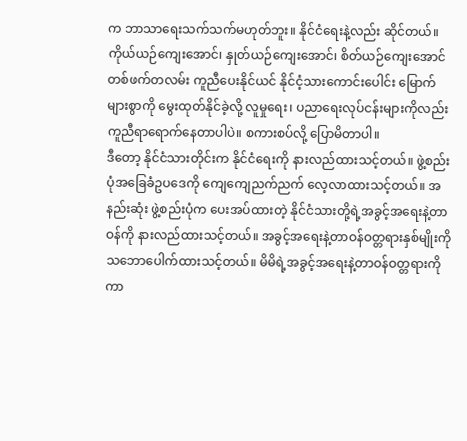က ဘာသာရေးသက်သက်မဟုတ်ဘူး။ နိုင်ငံရေးနဲ့လည်း ဆိုင်တယ်။ ကိုယ်ယဉ်ကျေးအောင်၊ နှုတ်ယဉ်ကျေးအောင်၊ စိတ်ယဉ်ကျေးအောင် တစ်ဖက်တလမ်း ကူညီပေးနိုင်ယင် နိုင်ငံ့သားကောင်းပေါင်း မြောက်များစွာကို မွေးထုတ်နိုင်ခဲ့လို့ လူမှုရေး၊ ပညာရေးလုပ်ငန်းများကိုလည်း ကူညီရာရောက်နေတာပါပဲ။ စကားစပ်လို့ ပြောမိတာပါ။
ဒီတော့ နိုင်ငံသားတိုင်းက နိုင်ငံရေးကို နားလည်ထားသင့်တယ်။ ဖွဲ့စည်းပုံအခြေခံဥပဒေကို ကျေကျေညက်ညက် လေ့လာထားသင့်တယ်။ အနည်းဆုံး ဖွဲ့စည်းပုံက ပေးအပ်ထားတဲ့ နိုင်ငံသားတို့ရဲ့အခွင့်အရေးနဲ့တာဝန်ကို နားလည်ထားသင့်တယ်။ အခွင့်အရေးနဲ့တာဝန်ဝတ္တရားနှစ်မျိုးကို သဘောပေါက်ထားသင့်တယ်။ မိမိရဲ့အခွင့်အရေးနဲ့တာဝန်ဝတ္တရားကို ကာ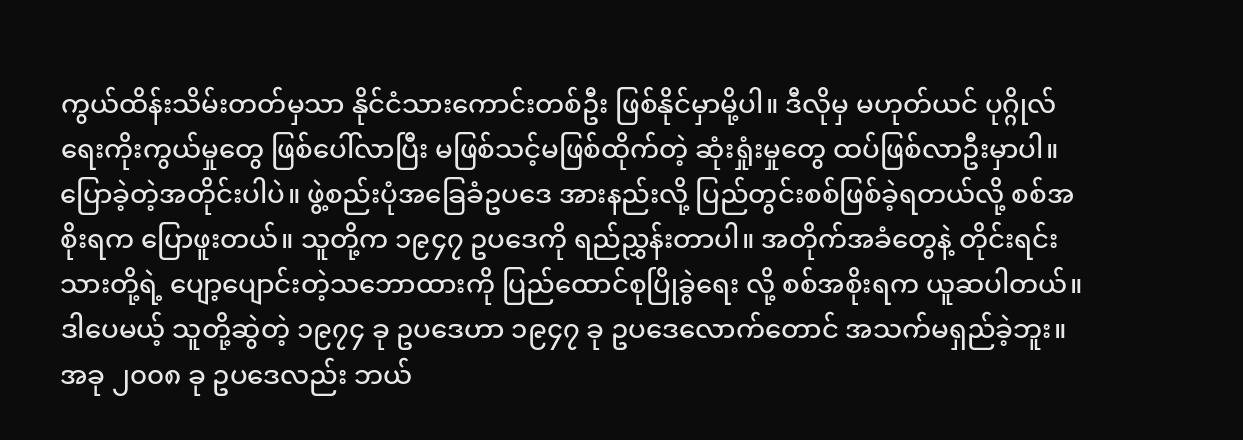ကွယ်ထိန်းသိမ်းတတ်မှသာ နိုင်ငံသားကောင်းတစ်ဦး ဖြစ်နိုင်မှာမို့ပါ။ ဒီလိုမှ မဟုတ်ယင် ပုဂ္ဂိုလ်ရေးကိုးကွယ်မှုတွေ ဖြစ်ပေါ်လာပြီး မဖြစ်သင့်မဖြစ်ထိုက်တဲ့ ဆုံးရှုံးမှုတွေ ထပ်ဖြစ်လာဦးမှာပါ။
ပြောခဲ့တဲ့အတိုင်းပါပဲ။ ဖွဲ့စည်းပုံအခြေခံဥပဒေ အားနည်းလို့ ပြည်တွင်းစစ်ဖြစ်ခဲ့ရတယ်လို့ စစ်အစိုးရက ပြောဖူးတယ်။ သူတို့က ၁၉၄၇ ဥပဒေကို ရည်ညွှန်းတာပါ။ အတိုက်အခံတွေနဲ့ တိုင်းရင်းသားတို့ရဲ့ ပျော့ပျောင်းတဲ့သဘောထားကို ပြည်ထောင်စုပြိုခွဲရေး လို့ စစ်အစိုးရက ယူဆပါတယ်။ ဒါပေမယ့် သူတို့ဆွဲတဲ့ ၁၉၇၄ ခု ဥပဒေဟာ ၁၉၄၇ ခု ဥပဒေလောက်တောင် အသက်မရှည်ခဲ့ဘူး။ အခု ၂၀၀၈ ခု ဥပဒေလည်း ဘယ်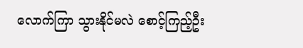လောက်ကြာ သွားနိုင်မလဲ စောင့်ကြည့်ဦး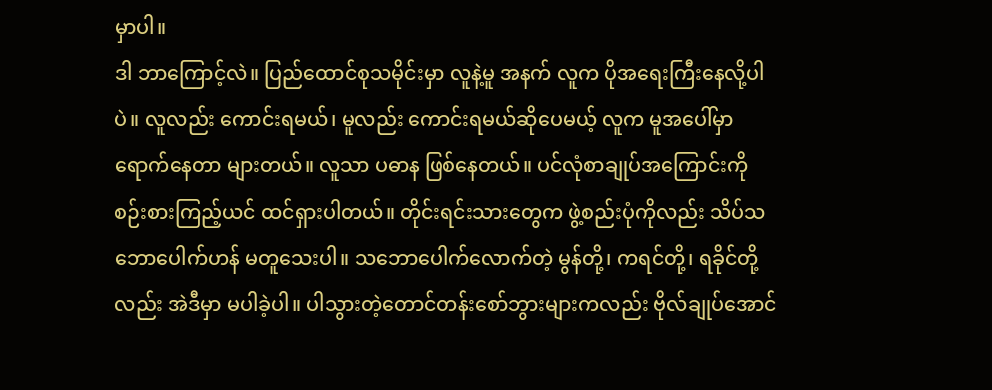မှာပါ။
ဒါ ဘာကြောင့်လဲ။ ပြည်ထောင်စုသမိုင်းမှာ လူနဲ့မူ အနက် လူက ပိုအရေးကြီးနေလို့ပါပဲ။ လူလည်း ကောင်းရမယ်၊ မူလည်း ကောင်းရမယ်ဆိုပေမယ့် လူက မူအပေါ်မှာ ရောက်နေတာ များတယ်။ လူသာ ပဓာန ဖြစ်နေတယ်။ ပင်လုံစာချုပ်အကြောင်းကို စဉ်းစားကြည့်ယင် ထင်ရှားပါတယ်။ တိုင်းရင်းသားတွေက ဖွဲ့စည်းပုံကိုလည်း သိပ်သဘောပေါက်ဟန် မတူသေးပါ။ သဘောပေါက်လောက်တဲ့ မွန်တို့၊ ကရင်တို့၊ ရခိုင်တို့လည်း အဲဒီမှာ မပါခဲ့ပါ။ ပါသွားတဲ့တောင်တန်းစော်ဘွားများကလည်း ဗိုလ်ချုပ်အောင်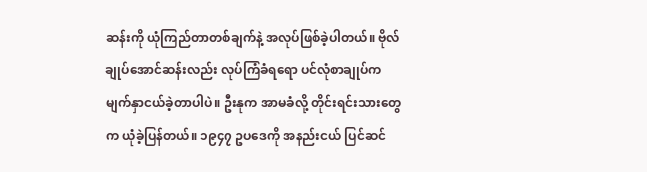ဆန်းကို ယုံကြည်တာတစ်ချက်နဲ့ အလုပ်ဖြစ်ခဲ့ပါတယ်။ ဗိုလ်ချုပ်အောင်ဆန်းလည်း လုပ်ကြံခံရရော ပင်လုံစာချုပ်က မျက်နှာငယ်ခဲ့တာပါပဲ။ ဦးနုက အာမခံလို့ တိုင်းရင်းသားတွေက ယုံခဲ့ပြန်တယ်။ ၁၉၄၇ ဥပဒေကို အနည်းငယ် ပြင်ဆင်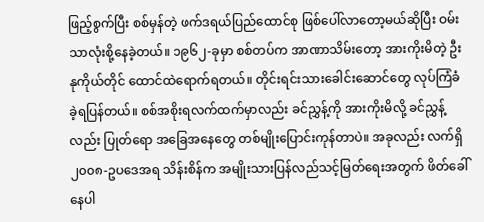ဖြည့်စွက်ပြီး စစ်မှန်တဲ့ ဖက်ဒရယ်ပြည်ထောင်စု ဖြစ်ပေါ်လာတော့မယ်ဆိုပြီး ဝမ်းသာလုံးစို့နေခဲ့တယ်။ ၁၉၆၂-ခုမှာ စစ်တပ်က အာဏာသိမ်းတော့ အားကိုးမိတဲ့ ဦးနုကိုယ်တိုင် ထောင်ထဲရောက်ရတယ်။ တိုင်းရင်းသားခေါင်းဆောင်တွေ လုပ်ကြံခံခဲ့ရပြန်တယ်။ စစ်အစိုးရလက်ထက်မှာလည်း ခင်ညွှန့်ကို အားကိုးမိလို့ ခင်ညွှန့်လည်း ပြုတ်ရော အခြေအနေတွေ တစ်မျိုးပြောင်းကုန်တာပဲ။ အခုလည်း လက်ရှိ ၂၀၀၈-ဥပဒေအရ သိန်းစိန်က အမျိုးသားပြန်လည်သင့်မြတ်ရေးအတွက် ဖိတ်ခေါ်နေပါ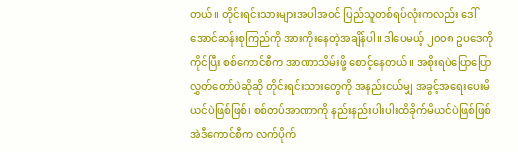တယ်။ တိုင်းရင်းသားများအပါအဝင် ပြည်သူတစ်ရပ်လုံးကလည်း ဒေါ်အောင်ဆန်းစုကြည်ကို အားကိုးနေတဲ့အချိန်ပါ။ ဒါပေမယ့် ၂၀၀၈ ဥပဒေကို ကိုင်ပြီး စစ်ကောင်စီက အာဏာသိမ်းဖို့ စောင့်နေတယ်။ အစိုးရပဲပြောပြော လွှတ်တော်ပဲဆိုဆို တိုင်းရင်းသားတွေကို အနည်းငယ်မျှ အခွင့်အရေးပေးမိယင်ပဲဖြစ်ဖြစ်၊ စစ်တပ်အာဏာကို နည်းနည်းပါးပါးထိခိုက်မိယင်ပဲဖြစ်ဖြစ် အဲဒီကောင်စီက လက်ပိုက်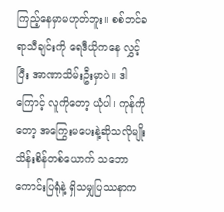ကြည့်နေမှာမဟုတ်ဘူး။ စစ်ဘင်ခရာသီချင်းကို ရေဒီယိုကနေ လွှင့်ပြီး အာဏာသိမ်းဦးမှာပဲ။ ဒါကြောင့် လူကိုတော့ ယုံပါ၊ ကုန်ကိုတော့ အကြွေးမပေးနဲ့ဆိုသလိုမျိုး သိန်းစိန်တစ်ယောက် သဘောကောင်းပြရုံနဲ့ ရှိသမျှပြဿနာက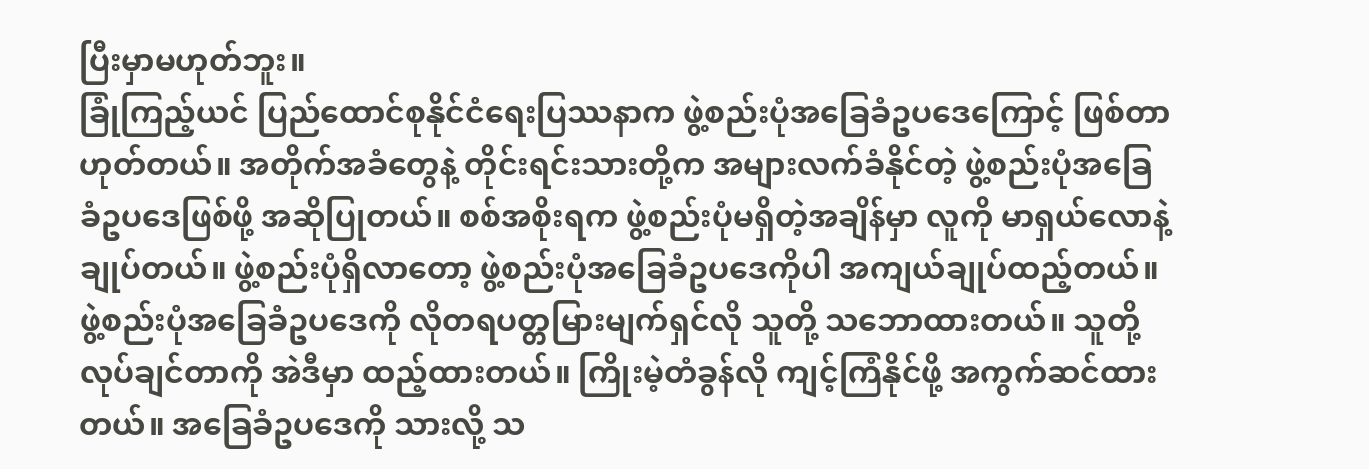ပြီးမှာမဟုတ်ဘူး။
ခြုံကြည့်ယင် ပြည်ထောင်စုနိုင်ငံရေးပြဿနာက ဖွဲ့စည်းပုံအခြေခံဥပဒေကြောင့် ဖြစ်တာ ဟုတ်တယ်။ အတိုက်အခံတွေနဲ့ တိုင်းရင်းသားတို့က အများလက်ခံနိုင်တဲ့ ဖွဲ့စည်းပုံအခြေခံဥပဒေဖြစ်ဖို့ အဆိုပြုတယ်။ စစ်အစိုးရက ဖွဲ့စည်းပုံမရှိတဲ့အချိန်မှာ လူကို မာရှယ်လောနဲ့ချုပ်တယ်။ ဖွဲ့စည်းပုံရှိလာတော့ ဖွဲ့စည်းပုံအခြေခံဥပဒေကိုပါ အကျယ်ချုပ်ထည့်တယ်။ ဖွဲ့စည်းပုံအခြေခံဥပဒေကို လိုတရပတ္တမြားမျက်ရှင်လို သူတို့ သဘောထားတယ်။ သူတို့ လုပ်ချင်တာကို အဲဒီမှာ ထည့်ထားတယ်။ ကြိုးမဲ့တံခွန်လို ကျင့်ကြံနိုင်ဖို့ အကွက်ဆင်ထားတယ်။ အခြေခံဥပဒေကို သားလို့ သ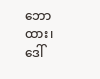ဘောထား၊ ဒေါ်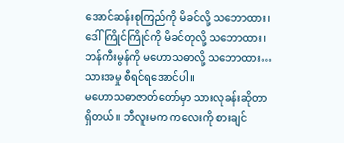အောင်ဆန်းစုကြည်ကို မိခင်လို့ သဘောထား၊ ဒေါ်ကြိုင်ကြိုင်ကို မိခင်တုလို့ သဘောထား၊ ဘန်ကီးမွန်ကို မဟောသဓာလို့ သဘောထား…သားအမှု စီရင်ရအောင်ပါ။
မဟောသဓာဇာတ်တော်မှာ သားလုခန်းဆိုတာ ရှိတယ်။ ဘီလူးမက ကလေးကို စားချင်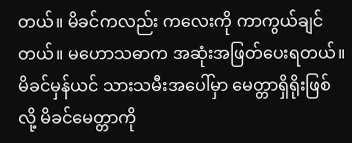တယ်။ မိခင်ကလည်း ကလေးကို ကာကွယ်ချင်တယ်။ မဟောသဓာက အဆုံးအဖြတ်ပေးရတယ်။ မိခင်မှန်ယင် သားသမီးအပေါ်မှာ မေတ္တာရှိရိုးဖြစ်လို့ မိခင်မေတ္တာကို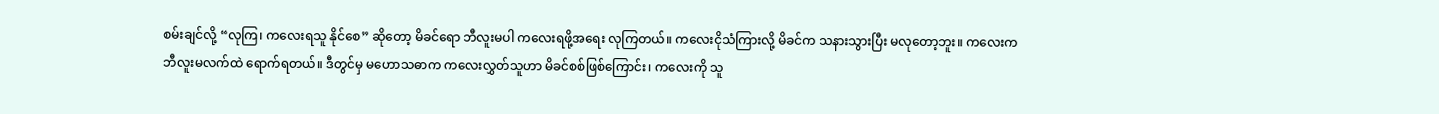စမ်းချင်လို့ “လုကြ၊ ကလေးရသူ နိုင်စေ” ဆိုတော့ မိခင်ရော ဘီလူးမပါ ကလေးရဖို့အရေး လုကြတယ်။ ကလေးငိုသံကြားလို့ မိခင်က သနားသွားပြီး မလုတော့ဘူး။ ကလေးက ဘီလူးမလက်ထဲ ရောက်ရတယ်။ ဒီတွင်မှ မဟောသဓာက ကလေးလွှတ်သူဟာ မိခင်စစ်ဖြစ်ကြောင်း၊ ကလေးကို သူ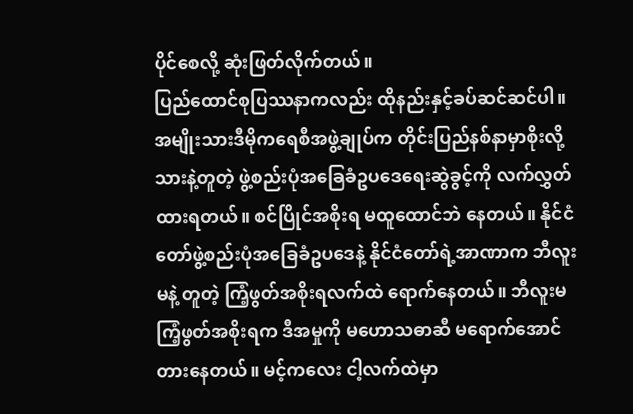ပိုင်စေလို့ ဆုံးဖြတ်လိုက်တယ်။
ပြည်ထောင်စုပြဿနာကလည်း ထိုနည်းနှင့်ခပ်ဆင်ဆင်ပါ။ အမျိုးသားဒီမိုကရေစီအဖွဲ့ချုပ်က တိုင်းပြည်နစ်နာမှာစိုးလို့ သားနဲ့တူတဲ့ ဖွဲ့စည်းပုံအခြေခံဥပဒေရေးဆွဲခွင့်ကို လက်လွှတ်ထားရတယ်။ စင်ပြိုင်အစိုးရ မထူထောင်ဘဲ နေတယ်။ နိုင်ငံတော်ဖွဲ့စည်းပုံအခြေခံဥပဒေနဲ့ နိုင်ငံတော်ရဲ့အာဏာက ဘီလူးမနဲ့ တူတဲ့ ကြံ့ဖွတ်အစိုးရလက်ထဲ ရောက်နေတယ်။ ဘီလူးမကြံ့ဖွတ်အစိုးရက ဒီအမှုကို မဟောသဓာဆီ မရောက်အောင် တားနေတယ်။ မင့်ကလေး ငါ့လက်ထဲမှာ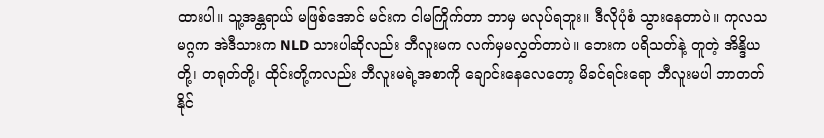ထားပါ။ သူ့အန္တရာယ် မဖြစ်အောင် မင်းက ငါမကြိုက်တာ ဘာမှ မလုပ်ရဘူး။ ဒီလိုပုံစံ သွားနေတာပဲ။ ကုလသမဂ္ဂက အဲဒီသားက NLD သားပါဆိုလည်း ဘီလူးမက လက်မှမလွှတ်တာပဲ။ ဘေးက ပရိသတ်နဲ့ တူတဲ့ အိန္ဒိယတို့၊ တရုတ်တို့၊ ထိုင်းတို့ကလည်း ဘီလူးမရဲ့အစာကို ချောင်းနေလေတော့ မိခင်ရင်းရော ဘီလူးမပါ ဘာတတ်နိုင်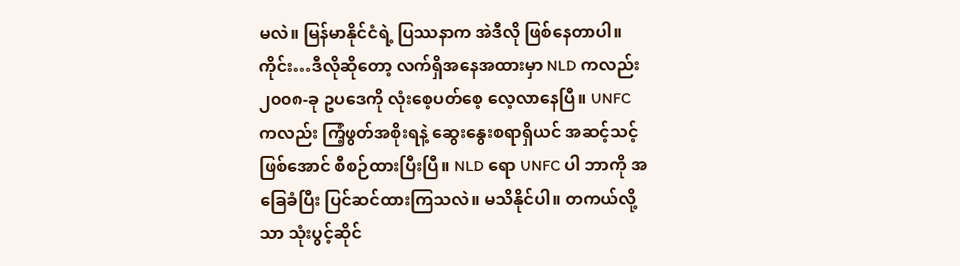မလဲ။ မြန်မာနိုင်ငံရဲ့ ပြဿနာက အဲဒီလို ဖြစ်နေတာပါ။
ကိုင်း…ဒီလိုဆိုတော့ လက်ရှိအနေအထားမှာ NLD ကလည်း ၂၀၀၈-ခု ဥပဒေကို လုံးစေ့ပတ်စေ့ လေ့လာနေပြီ။ UNFC ကလည်း ကြံ့ဖွတ်အစိုးရနဲ့ ဆွေးနွေးစရာရှိယင် အဆင့်သင့်ဖြစ်အောင် စီစဉ်ထားပြီးပြီ။ NLD ရော UNFC ပါ ဘာကို အခြေခံပြီး ပြင်ဆင်ထားကြသလဲ။ မသိနိုင်ပါ။ တကယ်လို့သာ သုံးပွင့်ဆိုင်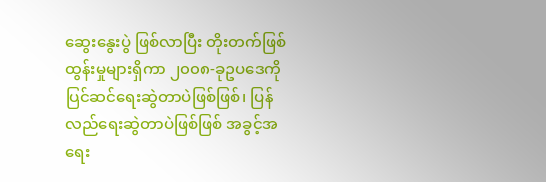ဆွေးနွေးပွဲ ဖြစ်လာပြီး တိုးတက်ဖြစ်ထွန်းမှုများရှိကာ ၂၀၀၈-ခုဥပဒေကို ပြင်ဆင်ရေးဆွဲတာပဲဖြစ်ဖြစ်၊ ပြန်လည်ရေးဆွဲတာပဲဖြစ်ဖြစ် အခွင့်အရေး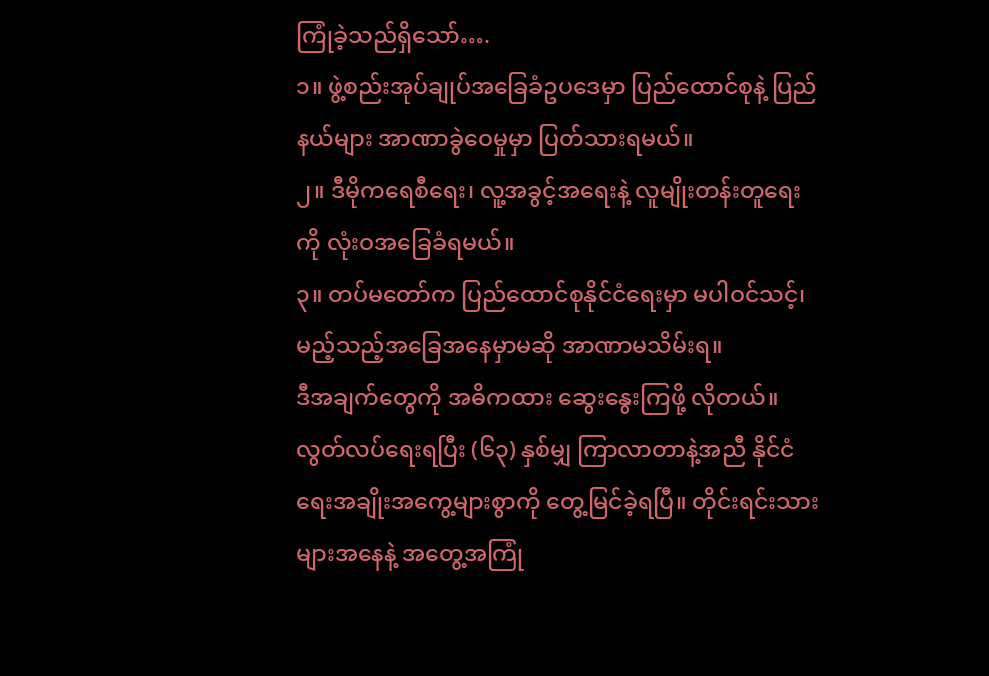ကြုံခဲ့သည်ရှိသော်….
၁။ ဖွဲ့စည်းအုပ်ချုပ်အခြေခံဥပဒေမှာ ပြည်ထောင်စုနဲ့ ပြည်နယ်များ အာဏာခွဲဝေမှုမှာ ပြတ်သားရမယ်။
၂။ ဒီမိုကရေစီရေး၊ လူ့အခွင့်အရေးနဲ့ လူမျိုးတန်းတူရေးကို လုံးဝအခြေခံရမယ်။
၃။ တပ်မတော်က ပြည်ထောင်စုနိုင်ငံရေးမှာ မပါဝင်သင့်၊ မည့်သည့်အခြေအနေမှာမဆို အာဏာမသိမ်းရ။
ဒီအချက်တွေကို အဓိကထား ဆွေးနွေးကြဖို့ လိုတယ်။
လွတ်လပ်ရေးရပြီး (၆၃) နှစ်မျှ ကြာလာတာနဲ့အညီ နိုင်ငံရေးအချိုးအကွေ့များစွာကို တွေ့မြင်ခဲ့ရပြီ။ တိုင်းရင်းသားများအနေနဲ့ အတွေ့အကြုံ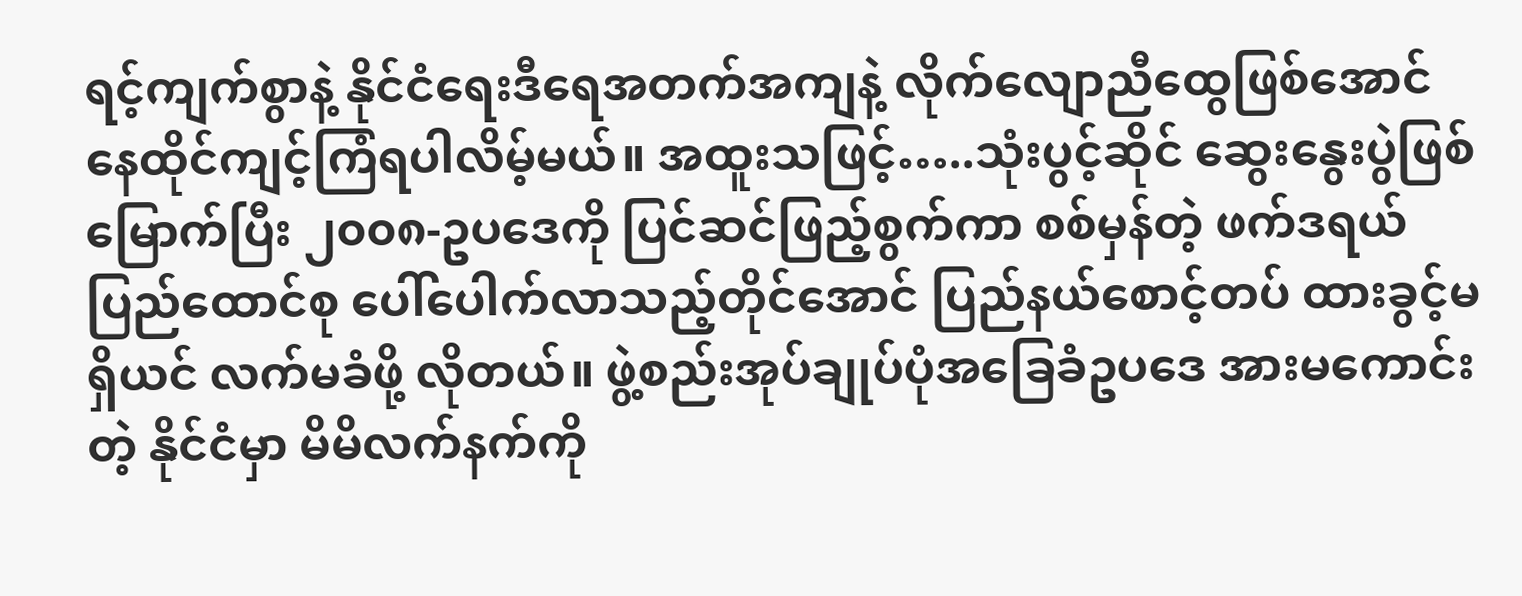ရင့်ကျက်စွာနဲ့ နိုင်ငံရေးဒီရေအတက်အကျနဲ့ လိုက်လျောညီထွေဖြစ်အောင် နေထိုင်ကျင့်ကြံရပါလိမ့်မယ်။ အထူးသဖြင့်…..သုံးပွင့်ဆိုင် ဆွေးနွေးပွဲဖြစ်မြောက်ပြီး ၂၀၀၈-ဥပဒေကို ပြင်ဆင်ဖြည့်စွက်ကာ စစ်မှန်တဲ့ ဖက်ဒရယ်ပြည်ထောင်စု ပေါ်ပေါက်လာသည့်တိုင်အောင် ပြည်နယ်စောင့်တပ် ထားခွင့်မရှိယင် လက်မခံဖို့ လိုတယ်။ ဖွဲ့စည်းအုပ်ချုပ်ပုံအခြေခံဥပဒေ အားမကောင်းတဲ့ နိုင်ငံမှာ မိမိလက်နက်ကို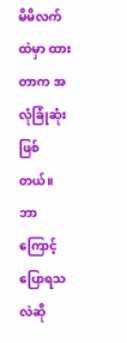မိမိလက်ထဲမှာ ထားတာက အလုံခြုံဆုံးဖြစ်တယ်။ ဘာကြောင့်ပြောရသလဲဆို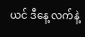ယင် ဒီနေ့ လက်နဲ့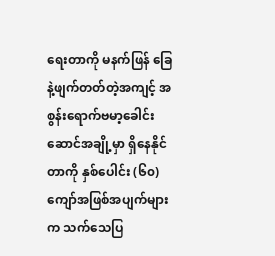ရေးတာကို မနက်ဖြန် ခြေနဲ့ဖျက်တတ်တဲ့အကျင့် အစွန်းရောက်ဗမာ့ခေါင်းဆောင်အချို့မှာ ရှိနေနိုင်တာကို နှစ်ပေါင်း (၆၀) ကျော်အဖြစ်အပျက်များက သက်သေပြ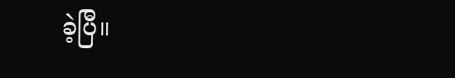ခဲ့ပြီ။